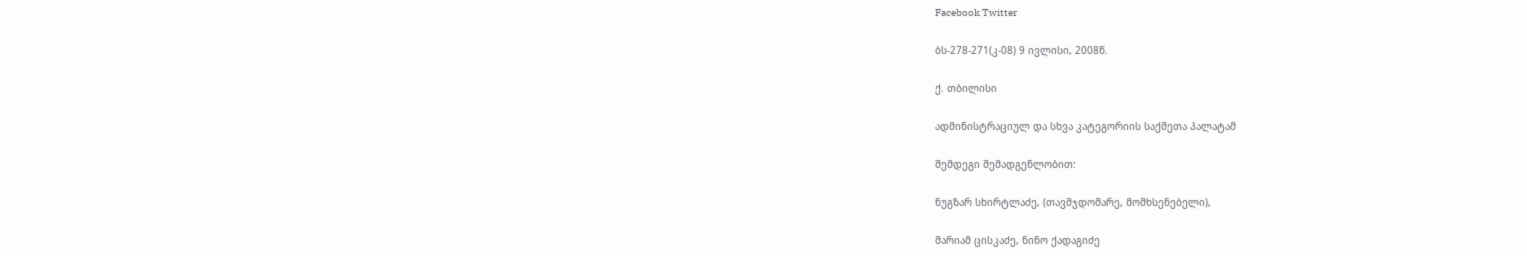Facebook Twitter

ბს-278-271(კ-08) 9 ივლისი, 2008წ.

ქ. თბილისი

ადმინისტრაციულ და სხვა კატეგორიის საქმეთა პალატამ

შემდეგი შემადგენლობით:

ნუგზარ სხირტლაძე, (თავმჯდომარე, მომხსენებელი),

მარიამ ცისკაძე, ნინო ქადაგიძე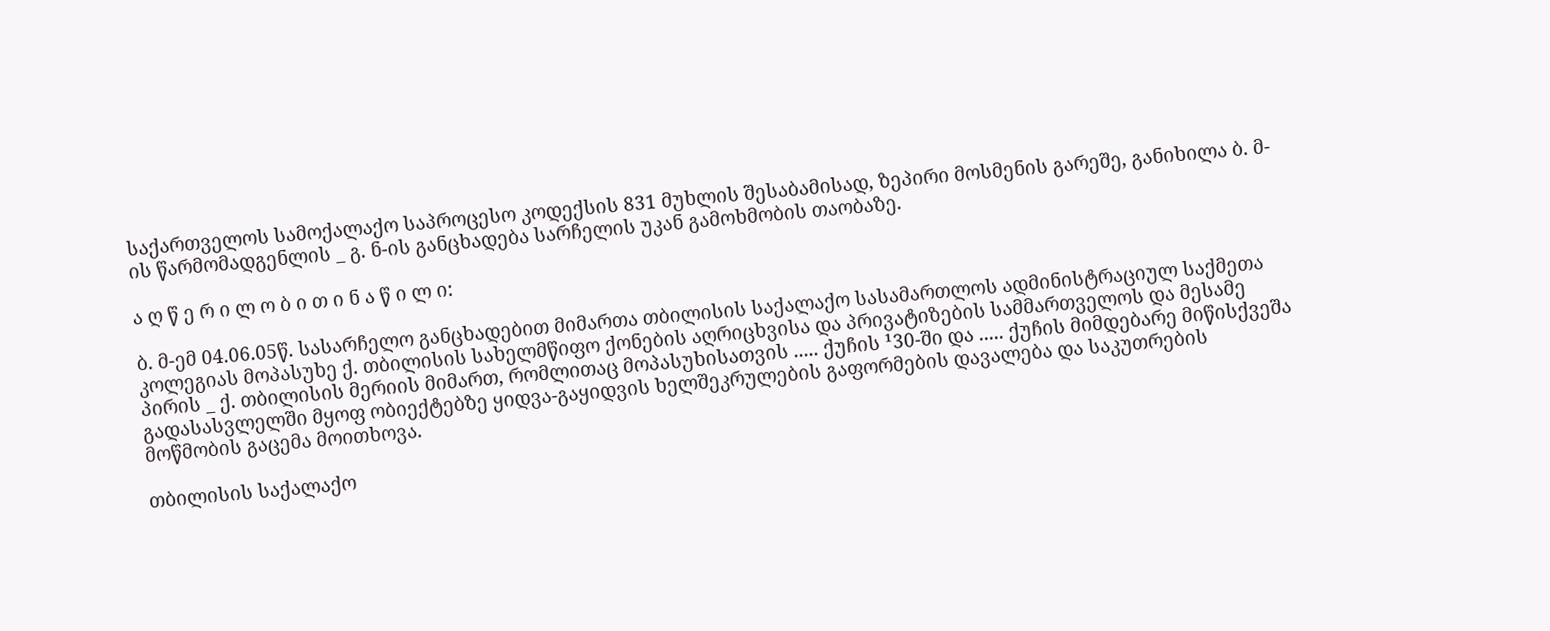საქართველოს სამოქალაქო საპროცესო კოდექსის 831 მუხლის შესაბამისად, ზეპირი მოსმენის გარეშე, განიხილა ბ. მ-ის წარმომადგენლის _ გ. ნ-ის განცხადება სარჩელის უკან გამოხმობის თაობაზე.

ა ღ წ ე რ ი ლ ო ბ ი თ ი ნ ა წ ი ლ ი:

ბ. მ-ემ 04.06.05წ. სასარჩელო განცხადებით მიმართა თბილისის საქალაქო სასამართლოს ადმინისტრაციულ საქმეთა კოლეგიას მოპასუხე ქ. თბილისის სახელმწიფო ქონების აღრიცხვისა და პრივატიზების სამმართველოს და მესამე პირის _ ქ. თბილისის მერიის მიმართ, რომლითაც მოპასუხისათვის ..... ქუჩის ¹30-ში და ..... ქუჩის მიმდებარე მიწისქვეშა გადასასვლელში მყოფ ობიექტებზე ყიდვა-გაყიდვის ხელშეკრულების გაფორმების დავალება და საკუთრების მოწმობის გაცემა მოითხოვა.

თბილისის საქალაქო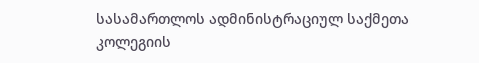სასამართლოს ადმინისტრაციულ საქმეთა კოლეგიის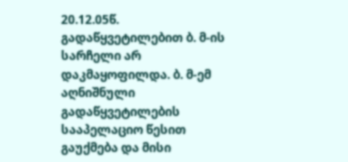20.12.05წ. გადაწყვეტილებით ბ. მ-ის სარჩელი არ დაკმაყოფილდა. ბ. მ-ემ აღნიშნული გადაწყვეტილების სააპელაციო წესით გაუქმება და მისი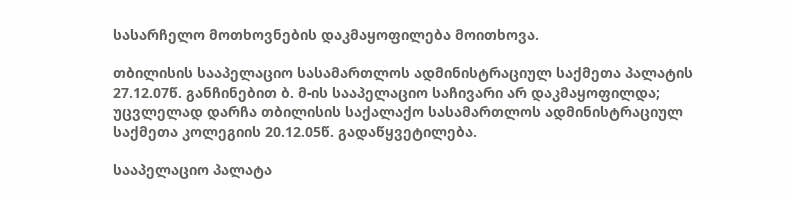სასარჩელო მოთხოვნების დაკმაყოფილება მოითხოვა.

თბილისის სააპელაციო სასამართლოს ადმინისტრაციულ საქმეთა პალატის 27.12.07წ. განჩინებით ბ. მ-ის სააპელაციო საჩივარი არ დაკმაყოფილდა; უცვლელად დარჩა თბილისის საქალაქო სასამართლოს ადმინისტრაციულ საქმეთა კოლეგიის 20.12.05წ. გადაწყვეტილება.

სააპელაციო პალატა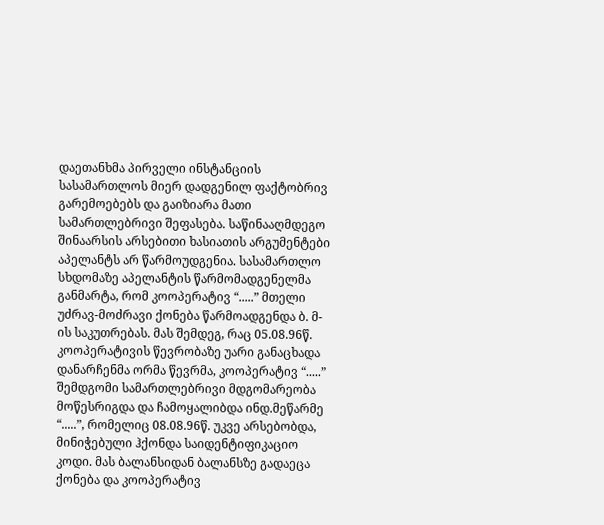დაეთანხმა პირველი ინსტანციის სასამართლოს მიერ დადგენილ ფაქტობრივ გარემოებებს და გაიზიარა მათი სამართლებრივი შეფასება. საწინააღმდეგო შინაარსის არსებითი ხასიათის არგუმენტები აპელანტს არ წარმოუდგენია. სასამართლო სხდომაზე აპელანტის წარმომადგენელმა განმარტა, რომ კოოპერატივ “.....” მთელი უძრავ-მოძრავი ქონება წარმოადგენდა ბ. მ-ის საკუთრებას. მას შემდეგ, რაც 05.08.96წ. კოოპერატივის წევრობაზე უარი განაცხადა დანარჩენმა ორმა წევრმა, კოოპერატივ “.....” შემდგომი სამართლებრივი მდგომარეობა მოწესრიგდა და ჩამოყალიბდა ინდ.მეწარმე “.....”, რომელიც 08.08.96წ. უკვე არსებობდა, მინიჭებული ჰქონდა საიდენტიფიკაციო კოდი. მას ბალანსიდან ბალანსზე გადაეცა ქონება და კოოპერატივ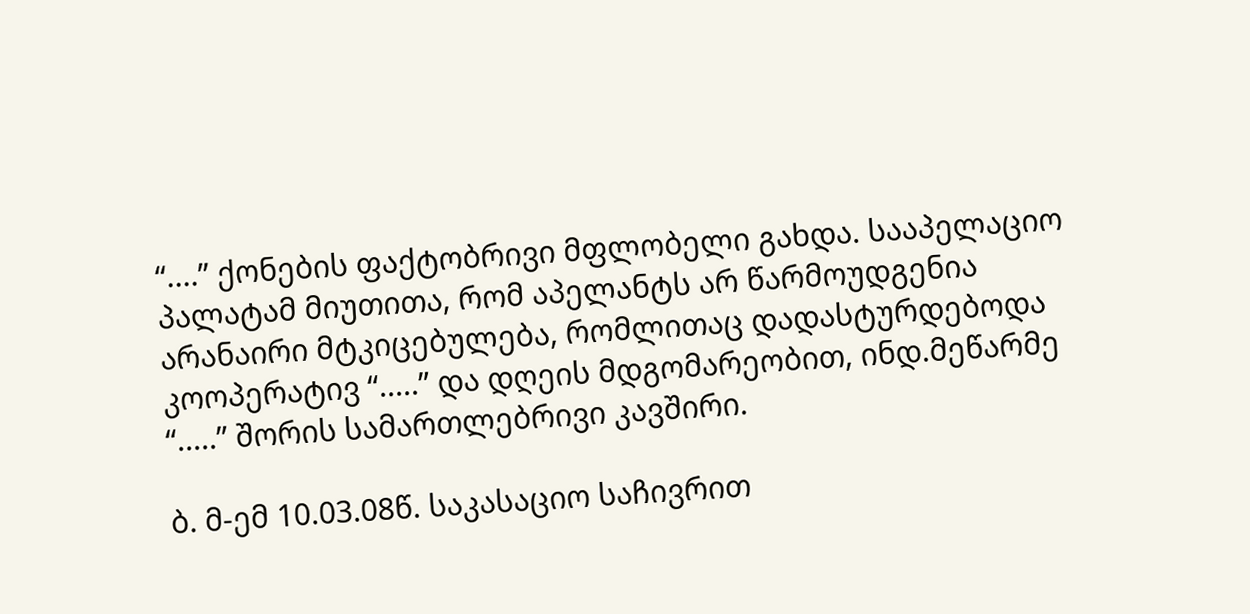“....” ქონების ფაქტობრივი მფლობელი გახდა. სააპელაციო პალატამ მიუთითა, რომ აპელანტს არ წარმოუდგენია არანაირი მტკიცებულება, რომლითაც დადასტურდებოდა კოოპერატივ “.....” და დღეის მდგომარეობით, ინდ.მეწარმე “.....” შორის სამართლებრივი კავშირი.

ბ. მ-ემ 10.03.08წ. საკასაციო საჩივრით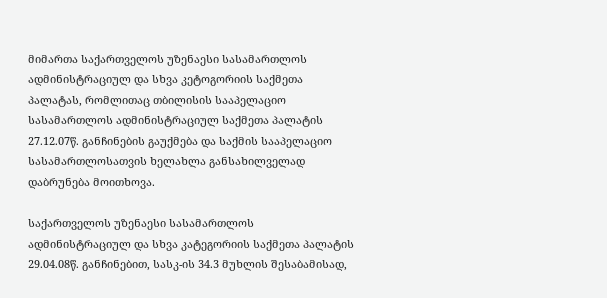მიმართა საქართველოს უზენაესი სასამართლოს ადმინისტრაციულ და სხვა კეტოგორიის საქმეთა პალატას, რომლითაც თბილისის სააპელაციო სასამართლოს ადმინისტრაციულ საქმეთა პალატის 27.12.07წ. განჩინების გაუქმება და საქმის სააპელაციო სასამართლოსათვის ხელახლა განსახილველად დაბრუნება მოითხოვა.

საქართველოს უზენაესი სასამართლოს ადმინისტრაციულ და სხვა კატეგორიის საქმეთა პალატის 29.04.08წ. განჩინებით, სასკ-ის 34.3 მუხლის შესაბამისად,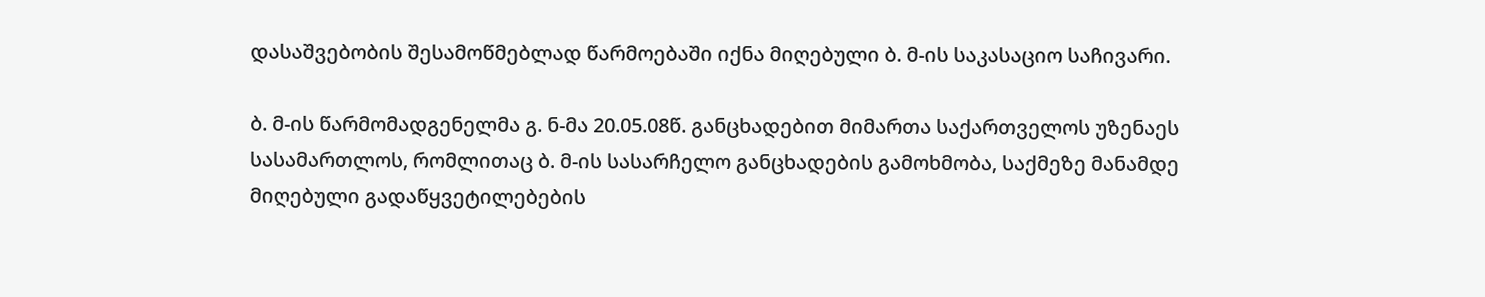დასაშვებობის შესამოწმებლად წარმოებაში იქნა მიღებული ბ. მ-ის საკასაციო საჩივარი.

ბ. მ-ის წარმომადგენელმა გ. ნ-მა 20.05.08წ. განცხადებით მიმართა საქართველოს უზენაეს სასამართლოს, რომლითაც ბ. მ-ის სასარჩელო განცხადების გამოხმობა, საქმეზე მანამდე მიღებული გადაწყვეტილებების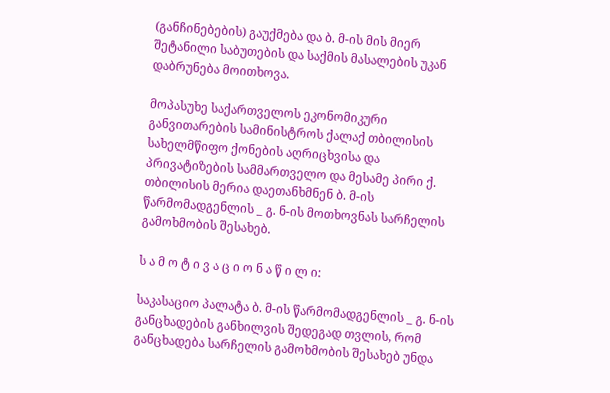(განჩინებების) გაუქმება და ბ. მ-ის მის მიერ შეტანილი საბუთების და საქმის მასალების უკან დაბრუნება მოითხოვა.

მოპასუხე საქართველოს ეკონომიკური განვითარების სამინისტროს ქალაქ თბილისის სახელმწიფო ქონების აღრიცხვისა და პრივატიზების სამმართველო და მესამე პირი ქ. თბილისის მერია დაეთანხმნენ ბ. მ-ის წარმომადგენლის _ გ. ნ-ის მოთხოვნას სარჩელის გამოხმობის შესახებ.

ს ა მ ო ტ ი ვ ა ც ი ო ნ ა წ ი ლ ი:

საკასაციო პალატა ბ. მ-ის წარმომადგენლის _ გ. ნ-ის განცხადების განხილვის შედეგად თვლის, რომ განცხადება სარჩელის გამოხმობის შესახებ უნდა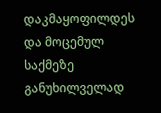დაკმაყოფილდეს და მოცემულ საქმეზე განუხილველად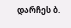დარჩეს ბ.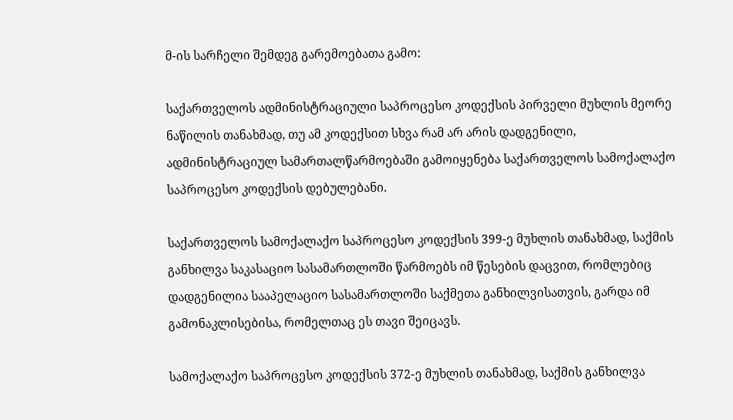მ-ის სარჩელი შემდეგ გარემოებათა გამო:

საქართველოს ადმინისტრაციული საპროცესო კოდექსის პირველი მუხლის მეორე ნაწილის თანახმად, თუ ამ კოდექსით სხვა რამ არ არის დადგენილი, ადმინისტრაციულ სამართალწარმოებაში გამოიყენება საქართველოს სამოქალაქო საპროცესო კოდექსის დებულებანი.

საქართველოს სამოქალაქო საპროცესო კოდექსის 399-ე მუხლის თანახმად, საქმის განხილვა საკასაციო სასამართლოში წარმოებს იმ წესების დაცვით, რომლებიც დადგენილია სააპელაციო სასამართლოში საქმეთა განხილვისათვის, გარდა იმ გამონაკლისებისა, რომელთაც ეს თავი შეიცავს.

სამოქალაქო საპროცესო კოდექსის 372-ე მუხლის თანახმად, საქმის განხილვა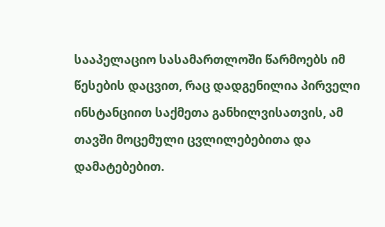სააპელაციო სასამართლოში წარმოებს იმ წესების დაცვით, რაც დადგენილია პირველი ინსტანციით საქმეთა განხილვისათვის, ამ თავში მოცემული ცვლილებებითა და დამატებებით.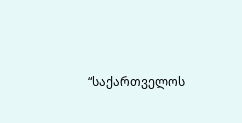“საქართველოს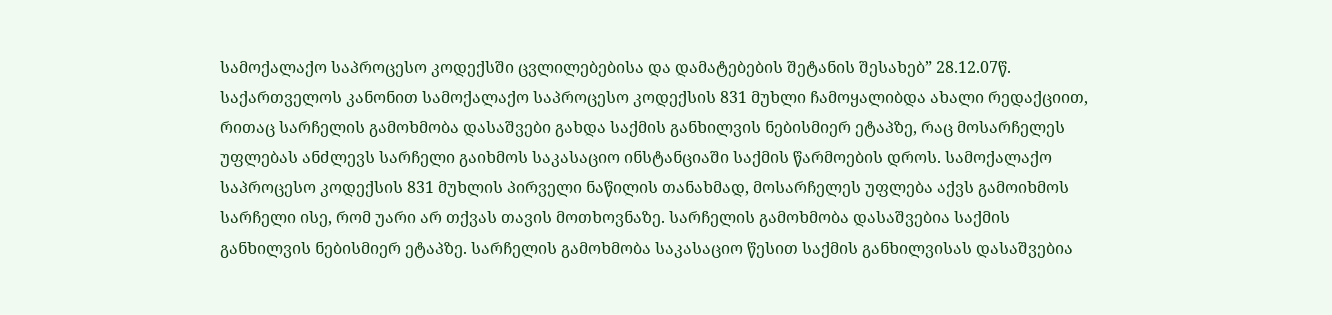სამოქალაქო საპროცესო კოდექსში ცვლილებებისა და დამატებების შეტანის შესახებ” 28.12.07წ. საქართველოს კანონით სამოქალაქო საპროცესო კოდექსის 831 მუხლი ჩამოყალიბდა ახალი რედაქციით, რითაც სარჩელის გამოხმობა დასაშვები გახდა საქმის განხილვის ნებისმიერ ეტაპზე, რაც მოსარჩელეს უფლებას ანძლევს სარჩელი გაიხმოს საკასაციო ინსტანციაში საქმის წარმოების დროს. სამოქალაქო საპროცესო კოდექსის 831 მუხლის პირველი ნაწილის თანახმად, მოსარჩელეს უფლება აქვს გამოიხმოს სარჩელი ისე, რომ უარი არ თქვას თავის მოთხოვნაზე. სარჩელის გამოხმობა დასაშვებია საქმის განხილვის ნებისმიერ ეტაპზე. სარჩელის გამოხმობა საკასაციო წესით საქმის განხილვისას დასაშვებია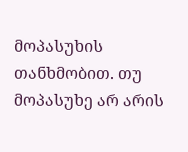მოპასუხის თანხმობით. თუ მოპასუხე არ არის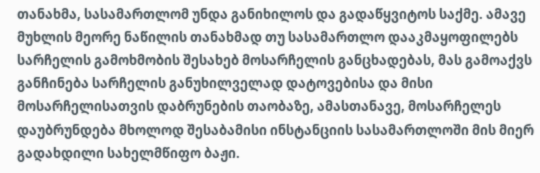თანახმა, სასამართლომ უნდა განიხილოს და გადაწყვიტოს საქმე. ამავე მუხლის მეორე ნაწილის თანახმად თუ სასამართლო დააკმაყოფილებს სარჩელის გამოხმობის შესახებ მოსარჩელის განცხადებას, მას გამოაქვს განჩინება სარჩელის განუხილველად დატოვებისა და მისი მოსარჩელისათვის დაბრუნების თაობაზე, ამასთანავე, მოსარჩელეს დაუბრუნდება მხოლოდ შესაბამისი ინსტანციის სასამართლოში მის მიერ გადახდილი სახელმწიფო ბაჟი.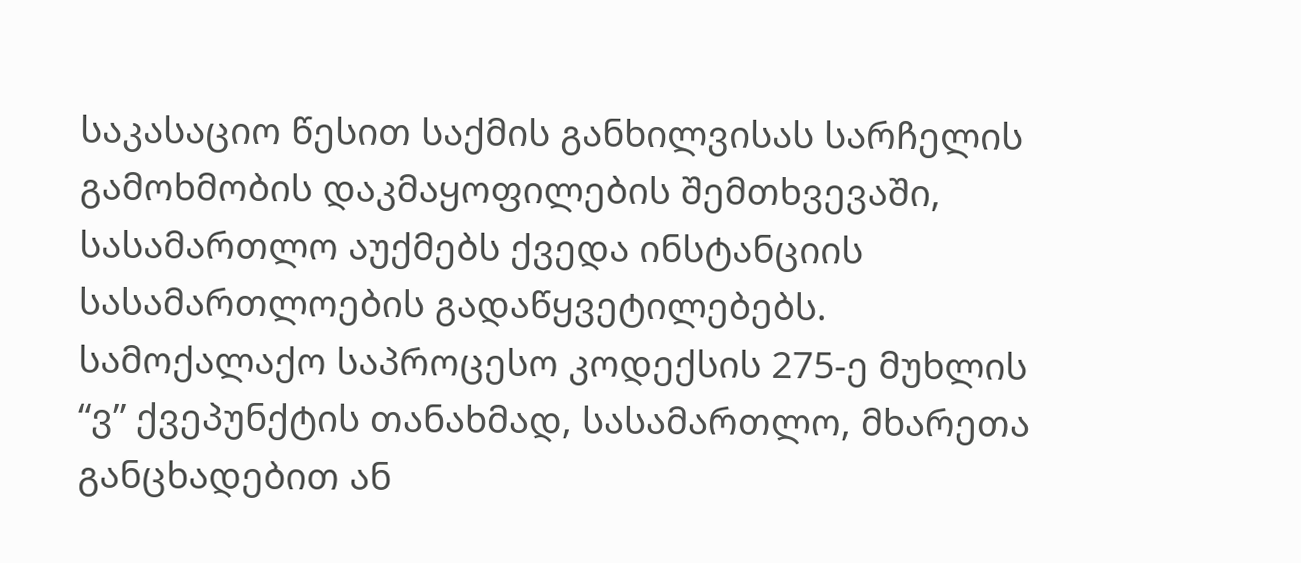საკასაციო წესით საქმის განხილვისას სარჩელის გამოხმობის დაკმაყოფილების შემთხვევაში, სასამართლო აუქმებს ქვედა ინსტანციის სასამართლოების გადაწყვეტილებებს. სამოქალაქო საპროცესო კოდექსის 275-ე მუხლის “ვ” ქვეპუნქტის თანახმად, სასამართლო, მხარეთა განცხადებით ან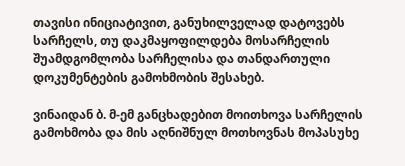თავისი ინიციატივით, განუხილველად დატოვებს სარჩელს, თუ დაკმაყოფილდება მოსარჩელის შუამდგომლობა სარჩელისა და თანდართული დოკუმენტების გამოხმობის შესახებ.

ვინაიდან ბ. მ-ემ განცხადებით მოითხოვა სარჩელის გამოხმობა და მის აღნიშნულ მოთხოვნას მოპასუხე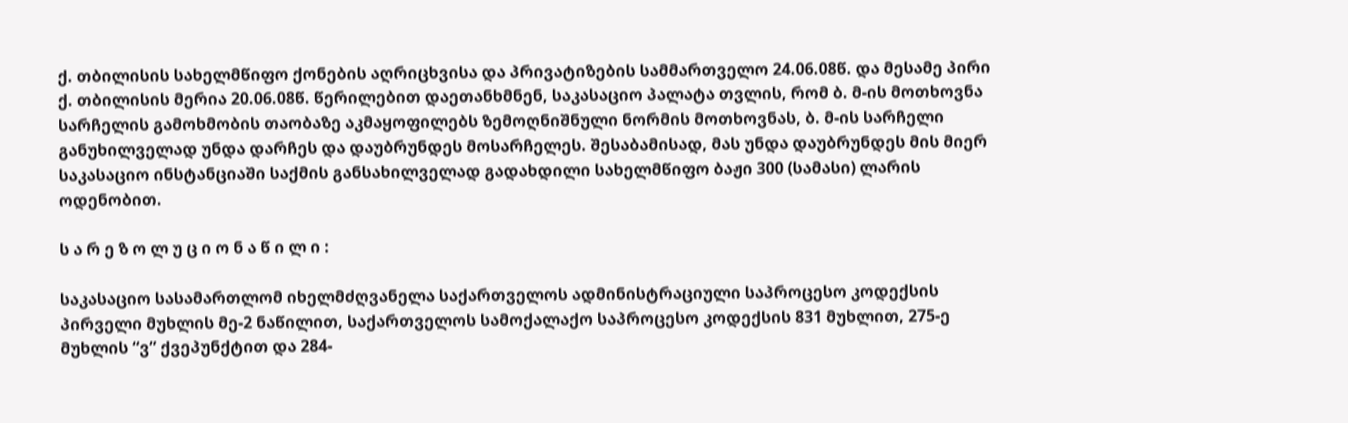ქ. თბილისის სახელმწიფო ქონების აღრიცხვისა და პრივატიზების სამმართველო 24.06.08წ. და მესამე პირი ქ. თბილისის მერია 20.06.08წ. წერილებით დაეთანხმნენ, საკასაციო პალატა თვლის, რომ ბ. მ-ის მოთხოვნა სარჩელის გამოხმობის თაობაზე აკმაყოფილებს ზემოღნიშნული ნორმის მოთხოვნას, ბ. მ-ის სარჩელი განუხილველად უნდა დარჩეს და დაუბრუნდეს მოსარჩელეს. შესაბამისად, მას უნდა დაუბრუნდეს მის მიერ საკასაციო ინსტანციაში საქმის განსახილველად გადახდილი სახელმწიფო ბაჟი 300 (სამასი) ლარის ოდენობით.

ს ა რ ე ზ ო ლ უ ც ი ო ნ ა წ ი ლ ი :

საკასაციო სასამართლომ იხელმძღვანელა საქართველოს ადმინისტრაციული საპროცესო კოდექსის პირველი მუხლის მე-2 ნაწილით, საქართველოს სამოქალაქო საპროცესო კოდექსის 831 მუხლით, 275-ე მუხლის “ვ” ქვეპუნქტით და 284-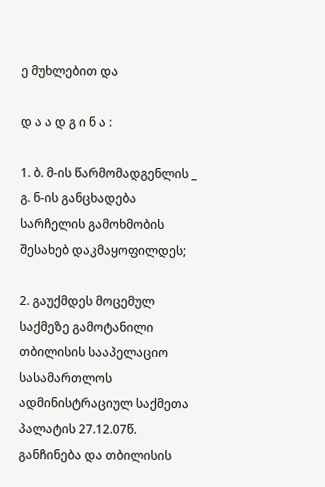ე მუხლებით და

დ ა ა დ გ ი ნ ა :

1. ბ. მ-ის წარმომადგენლის _ გ. ნ-ის განცხადება სარჩელის გამოხმობის შესახებ დაკმაყოფილდეს;

2. გაუქმდეს მოცემულ საქმეზე გამოტანილი თბილისის სააპელაციო სასამართლოს ადმინისტრაციულ საქმეთა პალატის 27.12.07წ. განჩინება და თბილისის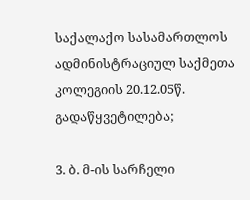საქალაქო სასამართლოს ადმინისტრაციულ საქმეთა კოლეგიის 20.12.05წ. გადაწყვეტილება;

3. ბ. მ-ის სარჩელი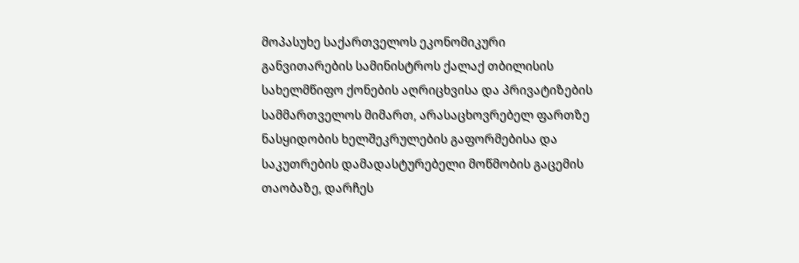მოპასუხე საქართველოს ეკონომიკური განვითარების სამინისტროს ქალაქ თბილისის სახელმწიფო ქონების აღრიცხვისა და პრივატიზების სამმართველოს მიმართ, არასაცხოვრებელ ფართზე ნასყიდობის ხელშეკრულების გაფორმებისა და საკუთრების დამადასტურებელი მოწმობის გაცემის თაობაზე, დარჩეს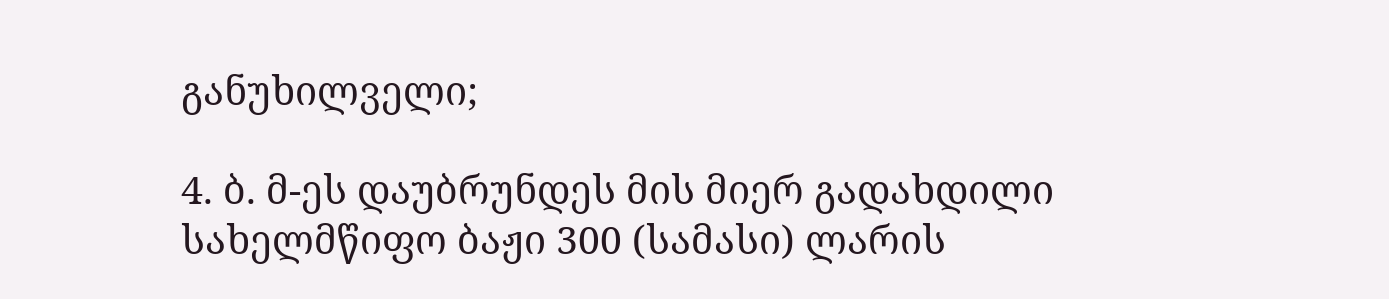განუხილველი;

4. ბ. მ-ეს დაუბრუნდეს მის მიერ გადახდილი სახელმწიფო ბაჟი 300 (სამასი) ლარის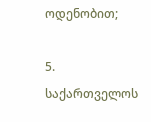ოდენობით;

5. საქართველოს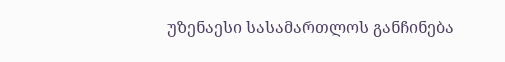უზენაესი სასამართლოს განჩინება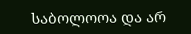საბოლოოა და არ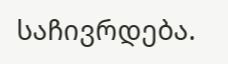საჩივრდება.